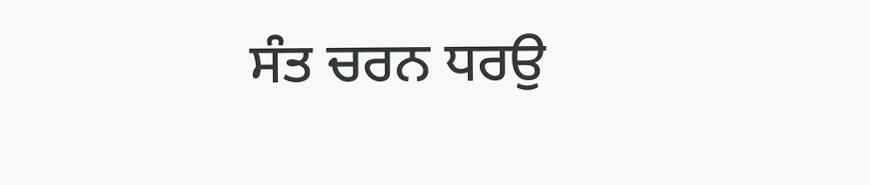ਸੰਤ ਚਰਨ ਧਰਉ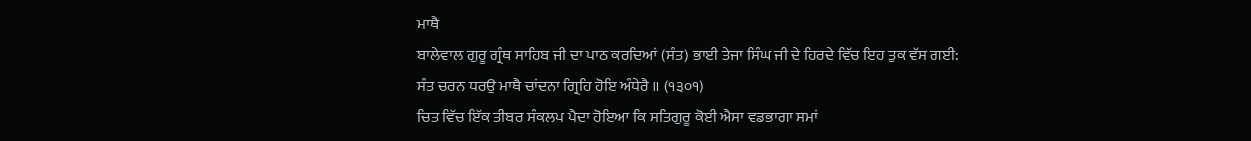ਮਾਥੈ
ਬਾਲੇਵਾਲ ਗੁਰੂ ਗ੍ਰੰਥ ਸਾਹਿਬ ਜੀ ਦਾ ਪਾਠ ਕਰਦਿਆਂ (ਸੰਤ) ਭਾਈ ਤੇਜਾ ਸਿੰਘ ਜੀ ਦੇ ਹਿਰਦੇ ਵਿੱਚ ਇਹ ਤੁਕ ਵੱਸ ਗਈ:
ਸੰਤ ਚਰਨ ਧਰਉ ਮਾਥੈ ਚਾਂਦਨਾ ਗ੍ਰਿਹਿ ਹੋਇ ਅੰਧੇਰੈ ॥ (੧੩੦੧)
ਚਿਤ ਵਿੱਚ ਇੱਕ ਤੀਬਰ ਸੰਕਲਪ ਪੈਦਾ ਹੋਇਆ ਕਿ ਸਤਿਗੁਰੂ ਕੋਈ ਐਸਾ ਵਡਭਾਗਾ ਸਮਾਂ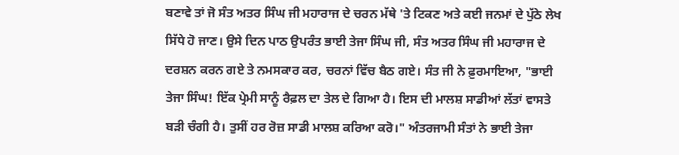ਬਣਾਵੇ ਤਾਂ ਜੋ ਸੰਤ ਅਤਰ ਸਿੰਘ ਜੀ ਮਹਾਰਾਜ ਦੇ ਚਰਨ ਮੱਥੇ 'ਤੇ ਟਿਕਣ ਅਤੇ ਕਈ ਜਨਮਾਂ ਦੇ ਪੁੱਠੇ ਲੇਖ ਸਿੱਧੇ ਹੋ ਜਾਣ। ਉਸੇ ਦਿਨ ਪਾਠ ਉਪਰੰਤ ਭਾਈ ਤੇਜਾ ਸਿੰਘ ਜੀ, ਸੰਤ ਅਤਰ ਸਿੰਘ ਜੀ ਮਹਾਰਾਜ ਦੇ ਦਰਸ਼ਨ ਕਰਨ ਗਏ ਤੇ ਨਮਸਕਾਰ ਕਰ, ਚਰਨਾਂ ਵਿੱਚ ਬੈਠ ਗਏ। ਸੰਤ ਜੀ ਨੇ ਫ਼ੁਰਮਾਇਆ, "ਭਾਈ ਤੇਜਾ ਸਿੰਘ! ਇੱਕ ਪ੍ਰੇਮੀ ਸਾਨੂੰ ਰੈਫ਼ਲ ਦਾ ਤੇਲ ਦੇ ਗਿਆ ਹੈ। ਇਸ ਦੀ ਮਾਲਸ਼ ਸਾਡੀਆਂ ਲੱਤਾਂ ਵਾਸਤੇ ਬੜੀ ਚੰਗੀ ਹੈ। ਤੁਸੀਂ ਹਰ ਰੋਜ਼ ਸਾਡੀ ਮਾਲਸ਼ ਕਰਿਆ ਕਰੋ।" ਅੰਤਰਜਾਮੀ ਸੰਤਾਂ ਨੇ ਭਾਈ ਤੇਜਾ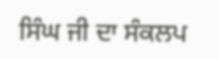ਸਿੰਘ ਜੀ ਦਾ ਸੰਕਲਪ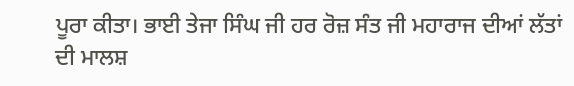ਪੂਰਾ ਕੀਤਾ। ਭਾਈ ਤੇਜਾ ਸਿੰਘ ਜੀ ਹਰ ਰੋਜ਼ ਸੰਤ ਜੀ ਮਹਾਰਾਜ ਦੀਆਂ ਲੱਤਾਂ ਦੀ ਮਾਲਸ਼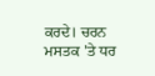ਕਰਦੇ। ਚਰਨ ਮਸਤਕ 'ਤੇ ਧਰ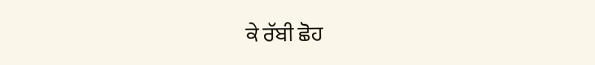ਕੇ ਰੱਬੀ ਛੋਹ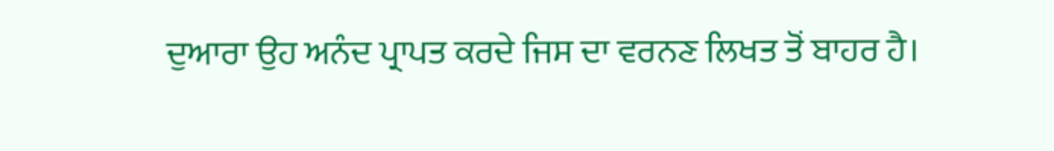ਦੁਆਰਾ ਉਹ ਅਨੰਦ ਪ੍ਰਾਪਤ ਕਰਦੇ ਜਿਸ ਦਾ ਵਰਨਣ ਲਿਖਤ ਤੋਂ ਬਾਹਰ ਹੈ।